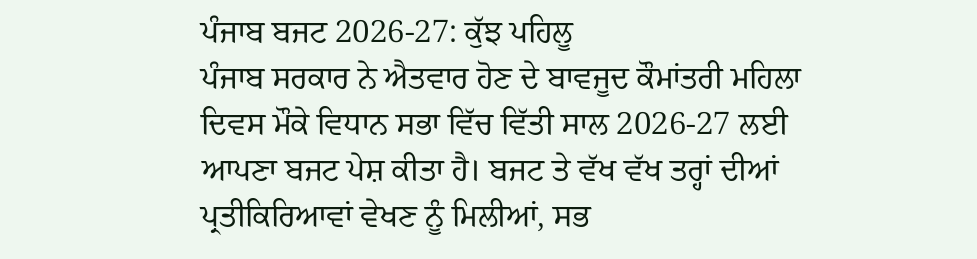ਪੰਜਾਬ ਬਜਟ 2026-27: ਕੁੱਝ ਪਹਿਲੂ
ਪੰਜਾਬ ਸਰਕਾਰ ਨੇ ਐਤਵਾਰ ਹੋਣ ਦੇ ਬਾਵਜੂਦ ਕੌਮਾਂਤਰੀ ਮਹਿਲਾ ਦਿਵਸ ਮੌਕੇ ਵਿਧਾਨ ਸਭਾ ਵਿੱਚ ਵਿੱਤੀ ਸਾਲ 2026-27 ਲਈ ਆਪਣਾ ਬਜਟ ਪੇਸ਼ ਕੀਤਾ ਹੈ। ਬਜਟ ਤੇ ਵੱਖ ਵੱਖ ਤਰ੍ਹਾਂ ਦੀਆਂ ਪ੍ਰਤੀਕਿਰਿਆਵਾਂ ਵੇਖਣ ਨੂੰ ਮਿਲੀਆਂ, ਸਭ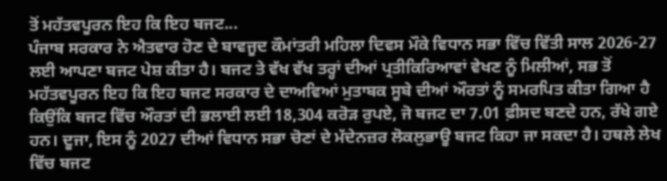ਤੋਂ ਮਹੱਤਵਪੂਰਨ ਇਹ ਕਿ ਇਹ ਬਜਟ...
ਪੰਜਾਬ ਸਰਕਾਰ ਨੇ ਐਤਵਾਰ ਹੋਣ ਦੇ ਬਾਵਜੂਦ ਕੌਮਾਂਤਰੀ ਮਹਿਲਾ ਦਿਵਸ ਮੌਕੇ ਵਿਧਾਨ ਸਭਾ ਵਿੱਚ ਵਿੱਤੀ ਸਾਲ 2026-27 ਲਈ ਆਪਣਾ ਬਜਟ ਪੇਸ਼ ਕੀਤਾ ਹੈ। ਬਜਟ ਤੇ ਵੱਖ ਵੱਖ ਤਰ੍ਹਾਂ ਦੀਆਂ ਪ੍ਰਤੀਕਿਰਿਆਵਾਂ ਵੇਖਣ ਨੂੰ ਮਿਲੀਆਂ, ਸਭ ਤੋਂ ਮਹੱਤਵਪੂਰਨ ਇਹ ਕਿ ਇਹ ਬਜਟ ਸਰਕਾਰ ਦੇ ਦਾਅਵਿਆਂ ਮੁਤਾਬਕ ਸੂਬੇ ਦੀਆਂ ਔਰਤਾਂ ਨੂੰ ਸਮਰਪਿਤ ਕੀਤਾ ਗਿਆ ਹੈ ਕਿਉਂਕਿ ਬਜਟ ਵਿੱਚ ਔਰਤਾਂ ਦੀ ਭਲਾਈ ਲਈ 18,304 ਕਰੋੜ ਰੁਪਏ, ਜੋ ਬਜਟ ਦਾ 7.01 ਫ਼ੀਸਦ ਬਣਦੇ ਹਨ, ਰੱਖੇ ਗਏ ਹਨ। ਦੂਜਾ, ਇਸ ਨੂੰ 2027 ਦੀਆਂ ਵਿਧਾਨ ਸਭਾ ਚੋਣਾਂ ਦੇ ਮੱਦੇਨਜ਼ਰ ਲੋਕਲੁਭਾਊ ਬਜਟ ਕਿਹਾ ਜਾ ਸਕਦਾ ਹੈ। ਹਥਲੇ ਲੇਖ ਵਿੱਚ ਬਜਟ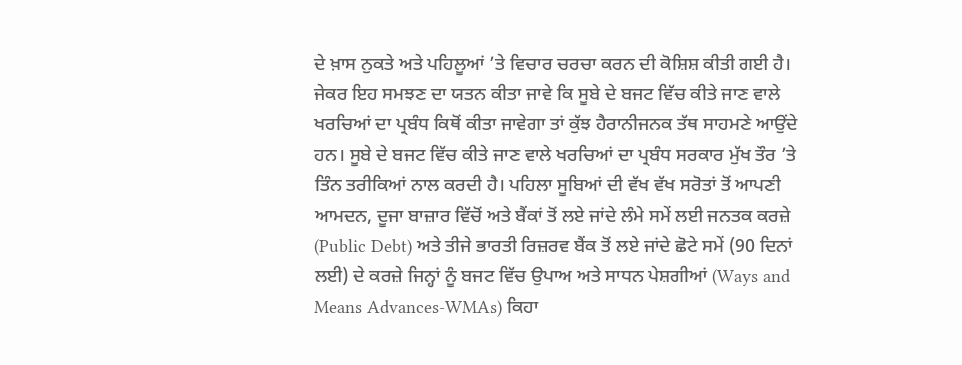ਦੇ ਖ਼ਾਸ ਨੁਕਤੇ ਅਤੇ ਪਹਿਲੂਆਂ ’ਤੇ ਵਿਚਾਰ ਚਰਚਾ ਕਰਨ ਦੀ ਕੋਸ਼ਿਸ਼ ਕੀਤੀ ਗਈ ਹੈ। ਜੇਕਰ ਇਹ ਸਮਝਣ ਦਾ ਯਤਨ ਕੀਤਾ ਜਾਵੇ ਕਿ ਸੂਬੇ ਦੇ ਬਜਟ ਵਿੱਚ ਕੀਤੇ ਜਾਣ ਵਾਲੇ ਖਰਚਿਆਂ ਦਾ ਪ੍ਰਬੰਧ ਕਿਥੋਂ ਕੀਤਾ ਜਾਵੇਗਾ ਤਾਂ ਕੁੱਝ ਹੈਰਾਨੀਜਨਕ ਤੱਥ ਸਾਹਮਣੇ ਆਉਂਦੇ ਹਨ। ਸੂਬੇ ਦੇ ਬਜਟ ਵਿੱਚ ਕੀਤੇ ਜਾਣ ਵਾਲੇ ਖਰਚਿਆਂ ਦਾ ਪ੍ਰਬੰਧ ਸਰਕਾਰ ਮੁੱਖ ਤੌਰ ’ਤੇ ਤਿੰਨ ਤਰੀਕਿਆਂ ਨਾਲ ਕਰਦੀ ਹੈ। ਪਹਿਲਾ ਸੂਬਿਆਂ ਦੀ ਵੱਖ ਵੱਖ ਸਰੋਤਾਂ ਤੋਂ ਆਪਣੀ ਆਮਦਨ, ਦੂਜਾ ਬਾਜ਼ਾਰ ਵਿੱਚੋਂ ਅਤੇ ਬੈਂਕਾਂ ਤੋਂ ਲਏ ਜਾਂਦੇ ਲੰਮੇ ਸਮੇਂ ਲਈ ਜਨਤਕ ਕਰਜ਼ੇ (Public Debt) ਅਤੇ ਤੀਜੇ ਭਾਰਤੀ ਰਿਜ਼ਰਵ ਬੈਂਕ ਤੋਂ ਲਏ ਜਾਂਦੇ ਛੋਟੇ ਸਮੇਂ (90 ਦਿਨਾਂ ਲਈ) ਦੇ ਕਰਜ਼ੇ ਜਿਨ੍ਹਾਂ ਨੂੰ ਬਜਟ ਵਿੱਚ ਉਪਾਅ ਅਤੇ ਸਾਧਨ ਪੇਸ਼ਗੀਆਂ (Ways and Means Advances-WMAs) ਕਿਹਾ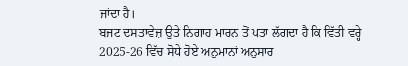ਜਾਂਦਾ ਹੈ।
ਬਜਟ ਦਸਤਾਵੇਜ਼ ਉਤੇ ਨਿਗਾਹ ਮਾਰਨ ਤੋਂ ਪਤਾ ਲੱਗਦਾ ਹੈ ਕਿ ਵਿੱਤੀ ਵਰ੍ਹੇ 2025-26 ਵਿੱਚ ਸੋਧੇ ਹੋਏ ਅਨੁਮਾਨਾਂ ਅਨੁਸਾਰ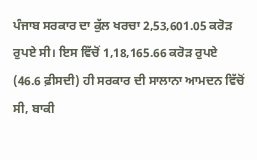ਪੰਜਾਬ ਸਰਕਾਰ ਦਾ ਕੁੱਲ ਖਰਚਾ 2,53,601.05 ਕਰੋੜ ਰੁਪਏ ਸੀ। ਇਸ ਵਿੱਚੋਂ 1,18,165.66 ਕਰੋੜ ਰੁਪਏ (46.6 ਫ਼ੀਸਦੀ) ਹੀ ਸਰਕਾਰ ਦੀ ਸਾਲਾਨਾ ਆਮਦਨ ਵਿੱਚੋਂ ਸੀ, ਬਾਕੀ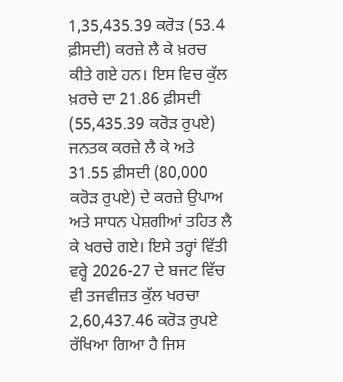1,35,435.39 ਕਰੋੜ (53.4 ਫ਼ੀਸਦੀ) ਕਰਜ਼ੇ ਲੈ ਕੇ ਖ਼ਰਚ ਕੀਤੇ ਗਏ ਹਨ। ਇਸ ਵਿਚ ਕੁੱਲ ਖ਼ਰਚੇ ਦਾ 21.86 ਫ਼ੀਸਦੀ (55,435.39 ਕਰੋੜ ਰੁਪਏ) ਜਨਤਕ ਕਰਜ਼ੇ ਲੈ ਕੇ ਅਤੇ 31.55 ਫ਼ੀਸਦੀ (80,000 ਕਰੋੜ ਰੁਪਏ) ਦੇ ਕਰਜ਼ੇ ਉਪਾਅ ਅਤੇ ਸਾਧਨ ਪੇਸ਼ਗੀਆਂ ਤਹਿਤ ਲੈ ਕੇ ਖਰਚੇ ਗਏ। ਇਸੇ ਤਰ੍ਹਾਂ ਵਿੱਤੀ ਵਰ੍ਹੇ 2026-27 ਦੇ ਬਜਟ ਵਿੱਚ ਵੀ ਤਜਵੀਜ਼ਤ ਕੁੱਲ ਖਰਚਾ 2,60,437.46 ਕਰੋੜ ਰੁਪਏ ਰੱਖਿਆ ਗਿਆ ਹੈ ਜਿਸ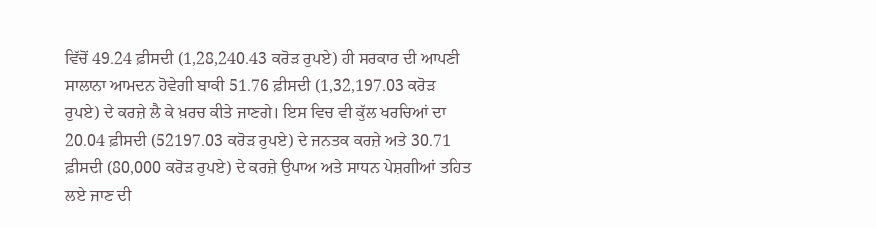ਵਿੱਚੋਂ 49.24 ਫ਼ੀਸਦੀ (1,28,240.43 ਕਰੋੜ ਰੁਪਏ) ਹੀ ਸਰਕਾਰ ਦੀ ਆਪਣੀ ਸਾਲਾਨਾ ਆਮਦਨ ਹੋਵੇਗੀ ਬਾਕੀ 51.76 ਫ਼ੀਸਦੀ (1,32,197.03 ਕਰੋੜ ਰੁਪਏ) ਦੇ ਕਰਜ਼ੇ ਲੈ ਕੇ ਖ਼ਰਚ ਕੀਤੇ ਜਾਣਗੇ। ਇਸ ਵਿਚ ਵੀ ਕੁੱਲ ਖਰਚਿਆਂ ਦਾ 20.04 ਫ਼ੀਸਦੀ (52197.03 ਕਰੋੜ ਰੁਪਏ) ਦੇ ਜਨਤਕ ਕਰਜ਼ੇ ਅਤੇ 30.71 ਫ਼ੀਸਦੀ (80,000 ਕਰੋੜ ਰੁਪਏ) ਦੇ ਕਰਜ਼ੇ ਉਪਾਅ ਅਤੇ ਸਾਧਨ ਪੇਸ਼ਗੀਆਂ ਤਹਿਤ ਲਏ ਜਾਣ ਦੀ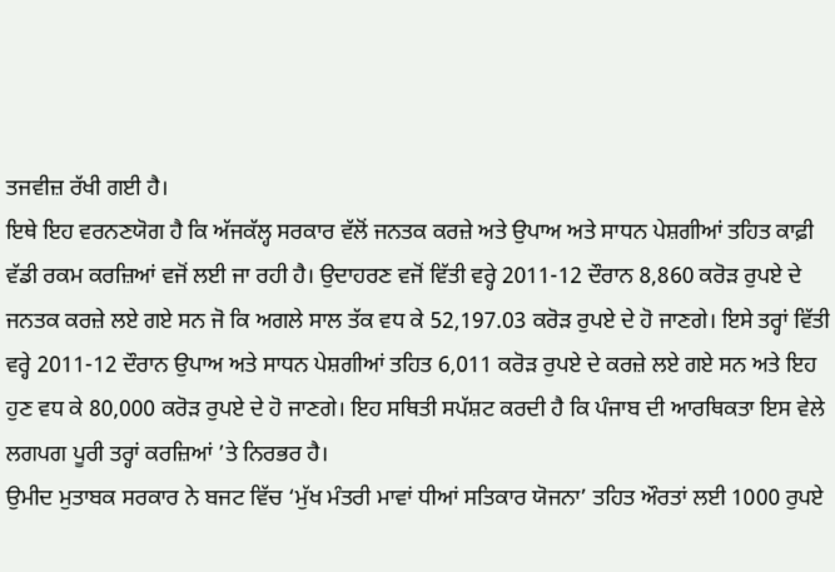ਤਜਵੀਜ਼ ਰੱਖੀ ਗਈ ਹੈ।
ਇਥੇ ਇਹ ਵਰਨਣਯੋਗ ਹੈ ਕਿ ਅੱਜਕੱਲ੍ਹ ਸਰਕਾਰ ਵੱਲੋਂ ਜਨਤਕ ਕਰਜ਼ੇ ਅਤੇ ਉਪਾਅ ਅਤੇ ਸਾਧਨ ਪੇਸ਼ਗੀਆਂ ਤਹਿਤ ਕਾਫ਼ੀ ਵੱਡੀ ਰਕਮ ਕਰਜ਼ਿਆਂ ਵਜੋਂ ਲਈ ਜਾ ਰਹੀ ਹੈ। ਉਦਾਹਰਣ ਵਜੋਂ ਵਿੱਤੀ ਵਰ੍ਹੇ 2011-12 ਦੌਰਾਨ 8,860 ਕਰੋੜ ਰੁਪਏ ਦੇ ਜਨਤਕ ਕਰਜ਼ੇ ਲਏ ਗਏ ਸਨ ਜੋ ਕਿ ਅਗਲੇ ਸਾਲ ਤੱਕ ਵਧ ਕੇ 52,197.03 ਕਰੋੜ ਰੁਪਏ ਦੇ ਹੋ ਜਾਣਗੇ। ਇਸੇ ਤਰ੍ਹਾਂ ਵਿੱਤੀ ਵਰ੍ਹੇ 2011-12 ਦੌਰਾਨ ਉਪਾਅ ਅਤੇ ਸਾਧਨ ਪੇਸ਼ਗੀਆਂ ਤਹਿਤ 6,011 ਕਰੋੜ ਰੁਪਏ ਦੇ ਕਰਜ਼ੇ ਲਏ ਗਏ ਸਨ ਅਤੇ ਇਹ ਹੁਣ ਵਧ ਕੇ 80,000 ਕਰੋੜ ਰੁਪਏ ਦੇ ਹੋ ਜਾਣਗੇ। ਇਹ ਸਥਿਤੀ ਸਪੱਸ਼ਟ ਕਰਦੀ ਹੈ ਕਿ ਪੰਜਾਬ ਦੀ ਆਰਥਿਕਤਾ ਇਸ ਵੇਲੇ ਲਗਪਗ ਪੂਰੀ ਤਰ੍ਹਾਂ ਕਰਜ਼ਿਆਂ ’ਤੇ ਨਿਰਭਰ ਹੈ।
ਉਮੀਦ ਮੁਤਾਬਕ ਸਰਕਾਰ ਨੇ ਬਜਟ ਵਿੱਚ ‘ਮੁੱਖ ਮੰਤਰੀ ਮਾਵਾਂ ਧੀਆਂ ਸਤਿਕਾਰ ਯੋਜਨਾ’ ਤਹਿਤ ਔਰਤਾਂ ਲਈ 1000 ਰੁਪਏ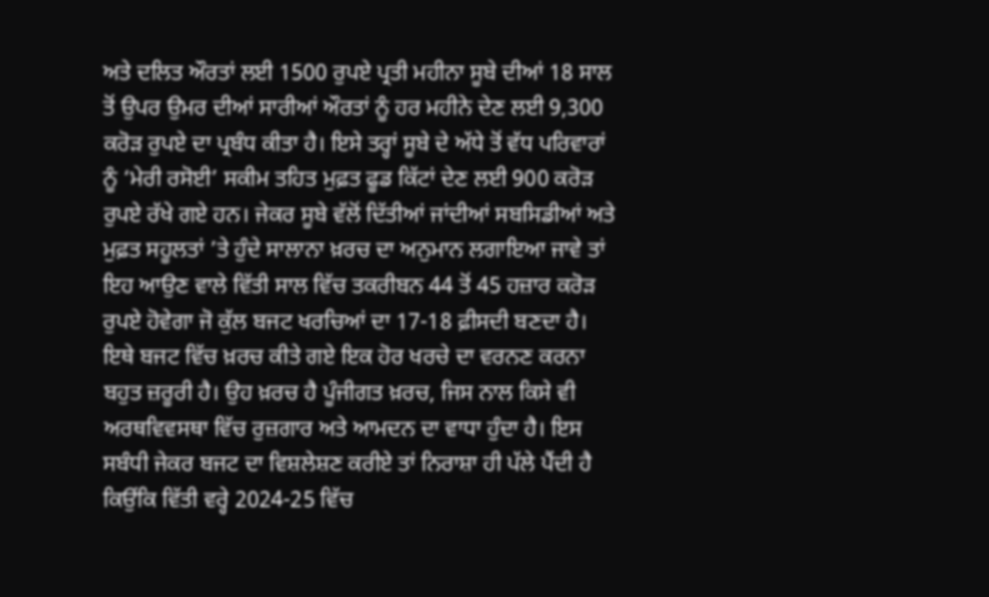ਅਤੇ ਦਲਿਤ ਔਰਤਾਂ ਲਈ 1500 ਰੁਪਏ ਪ੍ਰਤੀ ਮਹੀਨਾ ਸੂਬੇ ਦੀਆਂ 18 ਸਾਲ ਤੋਂ ਉਪਰ ਉਮਰ ਦੀਆਂ ਸਾਰੀਆਂ ਔਰਤਾਂ ਨੂੰ ਹਰ ਮਹੀਨੇ ਦੇਣ ਲਈ 9,300 ਕਰੋੜ ਰੁਪਏ ਦਾ ਪ੍ਰਬੰਧ ਕੀਤਾ ਹੈ। ਇਸੇ ਤਰ੍ਹਾਂ ਸੂਬੇ ਦੇ ਅੱਧੇ ਤੋਂ ਵੱਧ ਪਰਿਵਾਰਾਂ ਨੂੰ ‘ਮੇਰੀ ਰਸੋਈ’ ਸਕੀਮ ਤਹਿਤ ਮੁਫ਼ਤ ਫੂਡ ਕਿੱਟਾਂ ਦੇਣ ਲਈ 900 ਕਰੋੜ ਰੁਪਏ ਰੱਖੇ ਗਏ ਹਨ। ਜੇਕਰ ਸੂਬੇ ਵੱਲੋਂ ਦਿੱਤੀਆਂ ਜਾਂਦੀਆਂ ਸਬਸਿਡੀਆਂ ਅਤੇ ਮੁਫ਼ਤ ਸਹੂਲਤਾਂ ’ਤੇ ਹੁੰਦੇ ਸਾਲਾਨਾ ਖ਼ਰਚ ਦਾ ਅਨੁਮਾਨ ਲਗਾਇਆ ਜਾਵੇ ਤਾਂ ਇਹ ਆਉਣ ਵਾਲੇ ਵਿੱਤੀ ਸਾਲ ਵਿੱਚ ਤਕਰੀਬਨ 44 ਤੋਂ 45 ਹਜ਼ਾਰ ਕਰੋੜ ਰੁਪਏ ਹੋਵੇਗਾ ਜੋ ਕੁੱਲ ਬਜਟ ਖਰਚਿਆਂ ਦਾ 17-18 ਫ਼ੀਸਦੀ ਬਣਦਾ ਹੈ।
ਇਥੇ ਬਜਟ ਵਿੱਚ ਖ਼ਰਚ ਕੀਤੇ ਗਏ ਇਕ ਹੋਰ ਖਰਚੇ ਦਾ ਵਰਨਣ ਕਰਨਾ ਬਹੁਤ ਜ਼ਰੂਰੀ ਹੈ। ਉਹ ਖ਼ਰਚ ਹੈ ਪੂੰਜੀਗਤ ਖ਼ਰਚ, ਜਿਸ ਨਾਲ ਕਿਸੇ ਵੀ ਅਰਥਵਿਵਸਥਾ ਵਿੱਚ ਰੁਜ਼ਗਾਰ ਅਤੇ ਆਮਦਨ ਦਾ ਵਾਧਾ ਹੁੰਦਾ ਹੈ। ਇਸ ਸਬੰਧੀ ਜੇਕਰ ਬਜਟ ਦਾ ਵਿਸ਼ਲੇਸ਼ਣ ਕਰੀਏ ਤਾਂ ਨਿਰਾਸ਼ਾ ਹੀ ਪੱਲੇ ਪੈਂਦੀ ਹੈ ਕਿਉਂਕਿ ਵਿੱਤੀ ਵਰ੍ਹੇ 2024-25 ਵਿੱਚ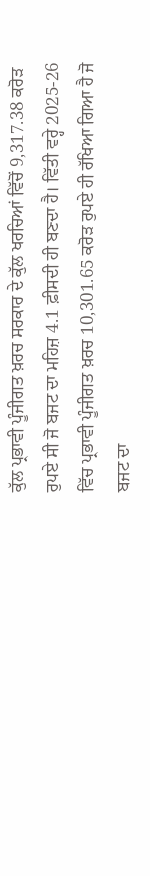ਕੁੱਲ ਪ੍ਰਭਾਵੀ ਪੂੰਜੀਗਤ ਖ਼ਰਚ ਸਰਕਾਰ ਦੇ ਕੁੱਲ ਖਰਚਿਆਂ ਵਿੱਚੋਂ 9,317.38 ਕਰੋੜ ਰੁਪਏ ਸੀ ਜੋ ਬਜਟ ਦਾ ਮਹਿਜ਼ 4.1 ਫ਼ੀਸਦੀ ਹੀ ਬਣਦਾ ਹੈ। ਵਿੱਤੀ ਵਰ੍ਹੇ 2025-26 ਵਿੱਚ ਪ੍ਰਭਾਵੀ ਪੂੰਜੀਗਤ ਖ਼ਰਚ 10,301.65 ਕਰੋੜ ਰੁਪਏ ਹੀ ਰੱਖਿਆ ਗਿਆ ਹੈ ਜੋ ਬਜਟ ਦਾ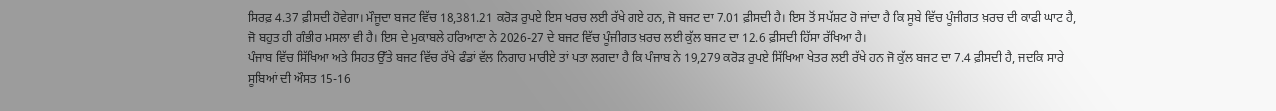ਸਿਰਫ਼ 4.37 ਫ਼ੀਸਦੀ ਹੋਵੇਗਾ। ਮੌਜੂਦਾ ਬਜਟ ਵਿੱਚ 18,381.21 ਕਰੋੜ ਰੁਪਏ ਇਸ ਖਰਚ ਲਈ ਰੱਖੇ ਗਏ ਹਨ, ਜੋ ਬਜਟ ਦਾ 7.01 ਫ਼ੀਸਦੀ ਹੈ। ਇਸ ਤੋਂ ਸਪੱਸ਼ਟ ਹੋ ਜਾਂਦਾ ਹੈ ਕਿ ਸੂਬੇ ਵਿੱਚ ਪੂੰਜੀਗਤ ਖ਼ਰਚ ਦੀ ਕਾਫੀ ਘਾਟ ਹੈ, ਜੋ ਬਹੁਤ ਹੀ ਗੰਭੀਰ ਮਸਲਾ ਵੀ ਹੈ। ਇਸ ਦੇ ਮੁਕਾਬਲੇ ਹਰਿਆਣਾ ਨੇ 2026-27 ਦੇ ਬਜਟ ਵਿੱਚ ਪੂੰਜੀਗਤ ਖ਼ਰਚ ਲਈ ਕੁੱਲ ਬਜਟ ਦਾ 12.6 ਫ਼ੀਸਦੀ ਹਿੱਸਾ ਰੱਖਿਆ ਹੈ।
ਪੰਜਾਬ ਵਿੱਚ ਸਿੱਖਿਆ ਅਤੇ ਸਿਹਤ ਉੱਤੇ ਬਜਟ ਵਿੱਚ ਰੱਖੇ ਫੰਡਾਂ ਵੱਲ ਨਿਗਾਹ ਮਾਰੀਏ ਤਾਂ ਪਤਾ ਲਗਦਾ ਹੈ ਕਿ ਪੰਜਾਬ ਨੇ 19,279 ਕਰੋੜ ਰੁਪਏ ਸਿੱਖਿਆ ਖੇਤਰ ਲਈ ਰੱਖੇ ਹਨ ਜੋ ਕੁੱਲ ਬਜਟ ਦਾ 7.4 ਫ਼ੀਸਦੀ ਹੈ, ਜਦਕਿ ਸਾਰੇ ਸੂਬਿਆਂ ਦੀ ਔਸਤ 15-16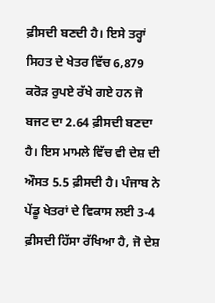ਫ਼ੀਸਦੀ ਬਣਦੀ ਹੈ। ਇਸੇ ਤਰ੍ਹਾਂ ਸਿਹਤ ਦੇ ਖੇਤਰ ਵਿੱਚ 6,879 ਕਰੋੜ ਰੁਪਏ ਰੱਖੇ ਗਏ ਹਨ ਜੋ ਬਜਟ ਦਾ 2.64 ਫ਼ੀਸਦੀ ਬਣਦਾ ਹੈ। ਇਸ ਮਾਮਲੇ ਵਿੱਚ ਵੀ ਦੇਸ਼ ਦੀ ਔਸਤ 5.5 ਫ਼ੀਸਦੀ ਹੈ। ਪੰਜਾਬ ਨੇ ਪੇਂਡੂ ਖੇਤਰਾਂ ਦੇ ਵਿਕਾਸ ਲਈ 3-4 ਫ਼ੀਸਦੀ ਹਿੱਸਾ ਰੱਖਿਆ ਹੈ, ਜੋ ਦੇਸ਼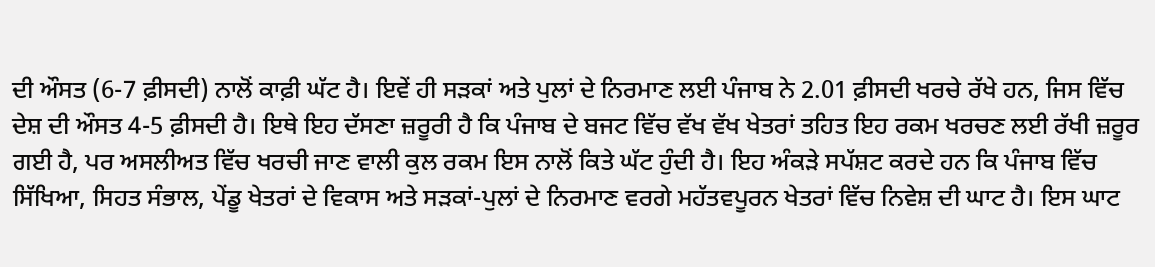ਦੀ ਔਸਤ (6-7 ਫ਼ੀਸਦੀ) ਨਾਲੋਂ ਕਾਫ਼ੀ ਘੱਟ ਹੈ। ਇਵੇਂ ਹੀ ਸੜਕਾਂ ਅਤੇ ਪੁਲਾਂ ਦੇ ਨਿਰਮਾਣ ਲਈ ਪੰਜਾਬ ਨੇ 2.01 ਫ਼ੀਸਦੀ ਖਰਚੇ ਰੱਖੇ ਹਨ, ਜਿਸ ਵਿੱਚ ਦੇਸ਼ ਦੀ ਔਸਤ 4-5 ਫ਼ੀਸਦੀ ਹੈ। ਇਥੇ ਇਹ ਦੱਸਣਾ ਜ਼ਰੂਰੀ ਹੈ ਕਿ ਪੰਜਾਬ ਦੇ ਬਜਟ ਵਿੱਚ ਵੱਖ ਵੱਖ ਖੇਤਰਾਂ ਤਹਿਤ ਇਹ ਰਕਮ ਖਰਚਣ ਲਈ ਰੱਖੀ ਜ਼ਰੂਰ ਗਈ ਹੈ, ਪਰ ਅਸਲੀਅਤ ਵਿੱਚ ਖਰਚੀ ਜਾਣ ਵਾਲੀ ਕੁਲ ਰਕਮ ਇਸ ਨਾਲੋਂ ਕਿਤੇ ਘੱਟ ਹੁੰਦੀ ਹੈ। ਇਹ ਅੰਕੜੇ ਸਪੱਸ਼ਟ ਕਰਦੇ ਹਨ ਕਿ ਪੰਜਾਬ ਵਿੱਚ ਸਿੱਖਿਆ, ਸਿਹਤ ਸੰਭਾਲ, ਪੇਂਡੂ ਖੇਤਰਾਂ ਦੇ ਵਿਕਾਸ ਅਤੇ ਸੜਕਾਂ-ਪੁਲਾਂ ਦੇ ਨਿਰਮਾਣ ਵਰਗੇ ਮਹੱਤਵਪੂਰਨ ਖੇਤਰਾਂ ਵਿੱਚ ਨਿਵੇਸ਼ ਦੀ ਘਾਟ ਹੈ। ਇਸ ਘਾਟ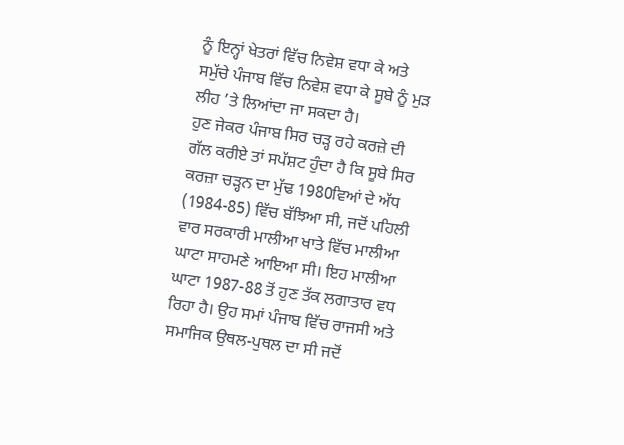ਨੂੰ ਇਨ੍ਹਾਂ ਖੇਤਰਾਂ ਵਿੱਚ ਨਿਵੇਸ਼ ਵਧਾ ਕੇ ਅਤੇ ਸਮੁੱਚੇ ਪੰਜਾਬ ਵਿੱਚ ਨਿਵੇਸ਼ ਵਧਾ ਕੇ ਸੂਬੇ ਨੂੰ ਮੁੜ ਲੀਹ ’ਤੇ ਲਿਆਂਦਾ ਜਾ ਸਕਦਾ ਹੈ।
ਹੁਣ ਜੇਕਰ ਪੰਜਾਬ ਸਿਰ ਚੜ੍ਹ ਰਹੇ ਕਰਜ਼ੇ ਦੀ ਗੱਲ ਕਰੀਏ ਤਾਂ ਸਪੱਸ਼ਟ ਹੁੰਦਾ ਹੈ ਕਿ ਸੂਬੇ ਸਿਰ ਕਰਜ਼ਾ ਚੜ੍ਹਨ ਦਾ ਮੁੱਢ 1980ਵਿਆਂ ਦੇ ਅੱਧ (1984-85) ਵਿੱਚ ਬੱਝਿਆ ਸੀ, ਜਦੋਂ ਪਹਿਲੀ ਵਾਰ ਸਰਕਾਰੀ ਮਾਲੀਆ ਖਾਤੇ ਵਿੱਚ ਮਾਲੀਆ ਘਾਟਾ ਸਾਹਮਣੇ ਆਇਆ ਸੀ। ਇਹ ਮਾਲੀਆ ਘਾਟਾ 1987-88 ਤੋਂ ਹੁਣ ਤੱਕ ਲਗਾਤਾਰ ਵਧ ਰਿਹਾ ਹੈ। ਉਹ ਸਮਾਂ ਪੰਜਾਬ ਵਿੱਚ ਰਾਜਸੀ ਅਤੇ ਸਮਾਜਿਕ ਉਥਲ-ਪੁਥਲ ਦਾ ਸੀ ਜਦੋਂ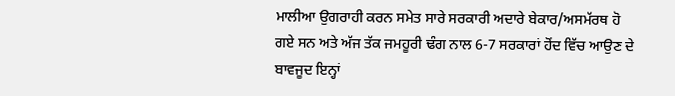ਮਾਲੀਆ ਉਗਰਾਹੀ ਕਰਨ ਸਮੇਤ ਸਾਰੇ ਸਰਕਾਰੀ ਅਦਾਰੇ ਬੇਕਾਰ/ਅਸਮੱਰਥ ਹੋ ਗਏ ਸਨ ਅਤੇ ਅੱਜ ਤੱਕ ਜਮਹੂਰੀ ਢੰਗ ਨਾਲ 6-7 ਸਰਕਾਰਾਂ ਹੋਂਦ ਵਿੱਚ ਆਉਣ ਦੇ ਬਾਵਜੂਦ ਇਨ੍ਹਾਂ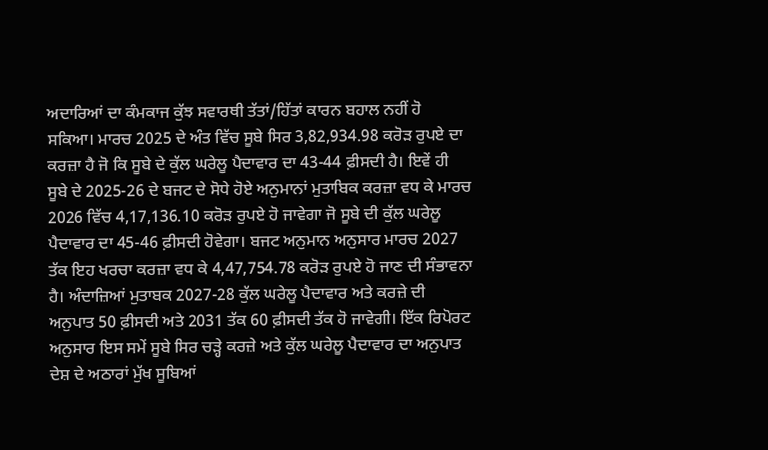ਅਦਾਰਿਆਂ ਦਾ ਕੰਮਕਾਜ ਕੁੱਝ ਸਵਾਰਥੀ ਤੱਤਾਂ/ਹਿੱਤਾਂ ਕਾਰਨ ਬਹਾਲ ਨਹੀਂ ਹੋ ਸਕਿਆ। ਮਾਰਚ 2025 ਦੇ ਅੰਤ ਵਿੱਚ ਸੂਬੇ ਸਿਰ 3,82,934.98 ਕਰੋੜ ਰੁਪਏ ਦਾ ਕਰਜ਼ਾ ਹੈ ਜੋ ਕਿ ਸੂਬੇ ਦੇ ਕੁੱਲ ਘਰੇਲੂ ਪੈਦਾਵਾਰ ਦਾ 43-44 ਫ਼ੀਸਦੀ ਹੈ। ਇਵੇਂ ਹੀ ਸੂਬੇ ਦੇ 2025-26 ਦੇ ਬਜਟ ਦੇ ਸੋਧੇ ਹੋਏ ਅਨੁਮਾਨਾਂ ਮੁਤਾਬਿਕ ਕਰਜ਼ਾ ਵਧ ਕੇ ਮਾਰਚ 2026 ਵਿੱਚ 4,17,136.10 ਕਰੋੜ ਰੁਪਏ ਹੋ ਜਾਵੇਗਾ ਜੋ ਸੂਬੇ ਦੀ ਕੁੱਲ ਘਰੇਲੂ ਪੈਦਾਵਾਰ ਦਾ 45-46 ਫ਼ੀਸਦੀ ਹੋਵੇਗਾ। ਬਜਟ ਅਨੁਮਾਨ ਅਨੁਸਾਰ ਮਾਰਚ 2027 ਤੱਕ ਇਹ ਖਰਚਾ ਕਰਜ਼ਾ ਵਧ ਕੇ 4,47,754.78 ਕਰੋੜ ਰੁਪਏ ਹੋ ਜਾਣ ਦੀ ਸੰਭਾਵਨਾ ਹੈ। ਅੰਦਾਜ਼ਿਆਂ ਮੁਤਾਬਕ 2027-28 ਕੁੱਲ ਘਰੇਲੂ ਪੈਦਾਵਾਰ ਅਤੇ ਕਰਜ਼ੇ ਦੀ ਅਨੁਪਾਤ 50 ਫ਼ੀਸਦੀ ਅਤੇ 2031 ਤੱਕ 60 ਫ਼ੀਸਦੀ ਤੱਕ ਹੋ ਜਾਵੇਗੀ। ਇੱਕ ਰਿਪੋਰਟ ਅਨੁਸਾਰ ਇਸ ਸਮੇਂ ਸੂਬੇ ਸਿਰ ਚੜ੍ਹੇ ਕਰਜ਼ੇ ਅਤੇ ਕੁੱਲ ਘਰੇਲੂ ਪੈਦਾਵਾਰ ਦਾ ਅਨੁਪਾਤ ਦੇਸ਼ ਦੇ ਅਠਾਰਾਂ ਮੁੱਖ ਸੂਬਿਆਂ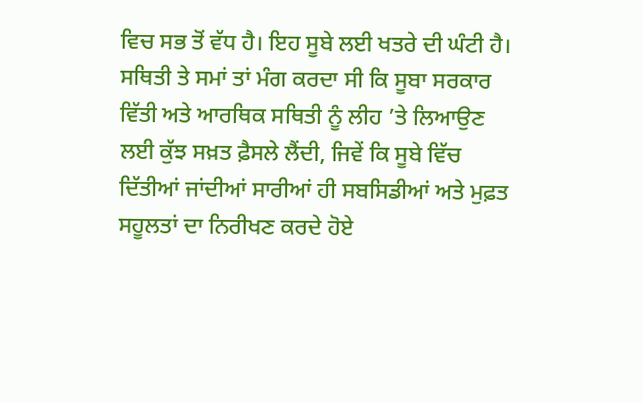ਵਿਚ ਸਭ ਤੋਂ ਵੱਧ ਹੈ। ਇਹ ਸੂਬੇ ਲਈ ਖਤਰੇ ਦੀ ਘੰਟੀ ਹੈ।
ਸਥਿਤੀ ਤੇ ਸਮਾਂ ਤਾਂ ਮੰਗ ਕਰਦਾ ਸੀ ਕਿ ਸੂਬਾ ਸਰਕਾਰ ਵਿੱਤੀ ਅਤੇ ਆਰਥਿਕ ਸਥਿਤੀ ਨੂੰ ਲੀਹ ’ਤੇ ਲਿਆਉਣ ਲਈ ਕੁੱਝ ਸਖ਼ਤ ਫ਼ੈਸਲੇ ਲੈਂਦੀ, ਜਿਵੇਂ ਕਿ ਸੂਬੇ ਵਿੱਚ ਦਿੱਤੀਆਂ ਜਾਂਦੀਆਂ ਸਾਰੀਆਂ ਹੀ ਸਬਸਿਡੀਆਂ ਅਤੇ ਮੁਫ਼ਤ ਸਹੂਲਤਾਂ ਦਾ ਨਿਰੀਖਣ ਕਰਦੇ ਹੋਏ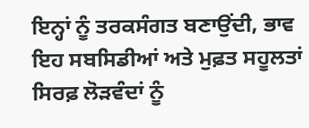ਇਨ੍ਹਾਂ ਨੂੰ ਤਰਕਸੰਗਤ ਬਣਾਉਂਦੀ, ਭਾਵ ਇਹ ਸਬਸਿਡੀਆਂ ਅਤੇ ਮੁਫ਼ਤ ਸਹੂਲਤਾਂ ਸਿਰਫ਼ ਲੋੜਵੰਦਾਂ ਨੂੰ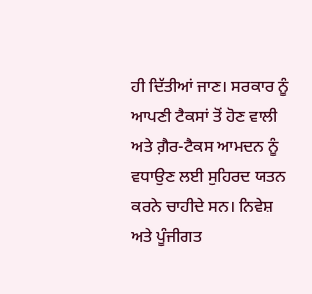ਹੀ ਦਿੱਤੀਆਂ ਜਾਣ। ਸਰਕਾਰ ਨੂੰ ਆਪਣੀ ਟੈਕਸਾਂ ਤੋਂ ਹੋਣ ਵਾਲੀ ਅਤੇ ਗ਼ੈਰ-ਟੈਕਸ ਆਮਦਨ ਨੂੰ ਵਧਾਉਣ ਲਈ ਸੁਹਿਰਦ ਯਤਨ ਕਰਨੇ ਚਾਹੀਦੇ ਸਨ। ਨਿਵੇਸ਼ ਅਤੇ ਪੂੰਜੀਗਤ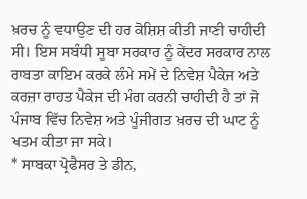ਖ਼ਰਚ ਨੂੰ ਵਧਾਉਣ ਦੀ ਹਰ ਕੋਸ਼ਿਸ਼ ਕੀਤੀ ਜਾਣੀ ਚਾਹੀਦੀ ਸੀ। ਇਸ ਸਬੰਧੀ ਸੂਬਾ ਸਰਕਾਰ ਨੂੰ ਕੇਂਦਰ ਸਰਕਾਰ ਨਾਲ ਰਾਬਤਾ ਕਾਇਮ ਕਰਕੇ ਲੰਮੇ ਸਮੇਂ ਦੇ ਨਿਵੇਸ਼ ਪੈਕੇਜ ਅਤੇ ਕਰਜ਼ਾ ਰਾਹਤ ਪੈਕੇਜ ਦੀ ਮੰਗ ਕਰਨੀ ਚਾਹੀਦੀ ਹੈ ਤਾਂ ਜੋ ਪੰਜਾਬ ਵਿੱਚ ਨਿਵੇਸ਼ ਅਤੇ ਪੂੰਜੀਗਤ ਖ਼ਰਚ ਦੀ ਘਾਟ ਨੂੰ ਖਤਮ ਕੀਤਾ ਜਾ ਸਕੇ।
* ਸਾਬਕਾ ਪ੍ਰੋਫੈਸਰ ਤੇ ਡੀਨ,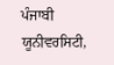ਪੰਜਾਬੀ ਯੂਨੀਵਰਸਿਟੀ,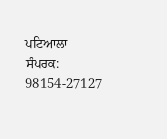ਪਟਿਆਲਾ
ਸੰਪਰਕ: 98154-27127